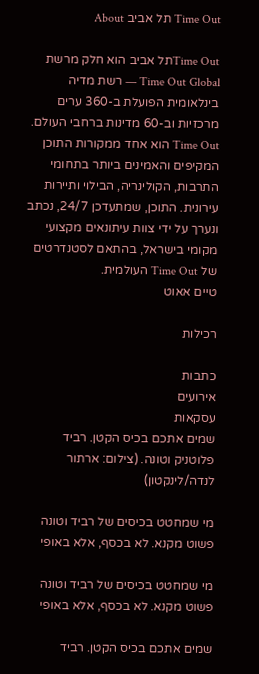Time Out תל אביב About

Time Outתל אביב הוא חלק מרשת Time Out Global — רשת מדיה בינלאומית הפועלת ב-360 ערים מרכזיות וב-60 מדינות ברחבי העולם. Time Out הוא אחד ממקורות התוכן המקיפים והאמינים ביותר בתחומי התרבות, הקולינריה, הבילוי ותיירות עירונית. התוכן, שמתעדכן 24/7, נכתב ונערך על ידי צוות עיתונאים מקצועי מקומי בישראל, בהתאם לסטנדרטים של Time Out העולמית.
טיים אאוט

רכילות

כתבות
אירועים
עסקאות
שמים אתכם בכיס הקטן. רביד פלוטניק וטונה. (צילום: ארתור לנדה/לינקטון)

מי שמחטט בכיסים של רביד וטונה פשוט מקנא. לא בכסף, אלא באופי

מי שמחטט בכיסים של רביד וטונה פשוט מקנא. לא בכסף, אלא באופי

שמים אתכם בכיס הקטן. רביד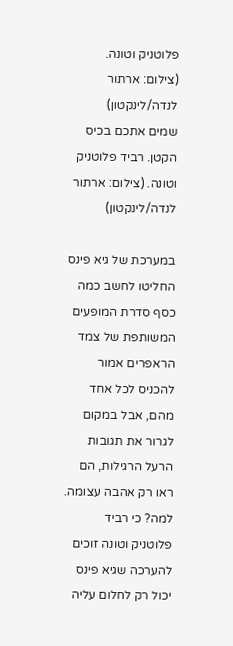פלוטניק וטונה. (צילום: ארתור לנדה/לינקטון)
שמים אתכם בכיס הקטן. רביד פלוטניק וטונה. (צילום: ארתור לנדה/לינקטון)

במערכת של גיא פינס החליטו לחשב כמה כסף סדרת המופעים המשותפת של צמד הראפרים אמור להכניס לכל אחד מהם, אבל במקום לגרור את תגובות הרעל הרגילות, הם ראו רק אהבה עצומה. למה? כי רביד פלוטניק וטונה זוכים להערכה שגיא פינס יכול רק לחלום עליה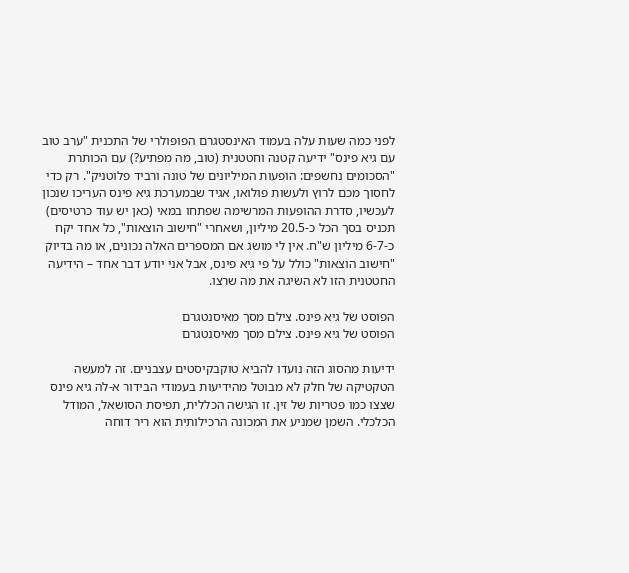לפני כמה שעות עלה בעמוד האינסטגרם הפופולרי של התכנית "ערב טוב עם גיא פינס" ידיעה קטנה וחטטנית (טוב, מה מפתיע?) עם הכותרת "הסכומים נחשפים: הופעות המיליונים של טונה ורביד פלוטניק". רק כדי לחסוך מכם לרוץ ולעשות פולואו, אגיד שבמערכת גיא פינס העריכו שנכון לעכשיו, סדרת ההופעות המרשימה שפתחו במאי (כאן יש עוד כרטיסים) תכניס בסך הכל כ-20.5 מיליון, ושאחרי "חישוב הוצאות", כל אחד יקח כ-6-7 מיליון ש"ח. אין לי מושג אם המספרים האלה נכונים, או מה בדיוק "חישוב הוצאות" כולל על פי גיא פינס, אבל אני יודע דבר אחד – הידיעה החטטנית הזו לא השיגה את מה שרצו.

הפוסט של גיא פינס. צילם מסך מאיסנטגרם
הפוסט של גיא פינס. צילם מסך מאיסנטגרם

ידיעות מהסוג הזה נועדו להביא טוקבקיסטים עצבניים. זה למעשה הטקטיקה של חלק לא מבוטל מהידיעות בעמודי הבידור א-לה גיא פינס שצצו כמו פטריות של זין. זו הגישה הכללית, תפיסת הסושאל, המודל הכלכלי. השמן שמניע את המכונה הרכילותית הוא ריר דוחה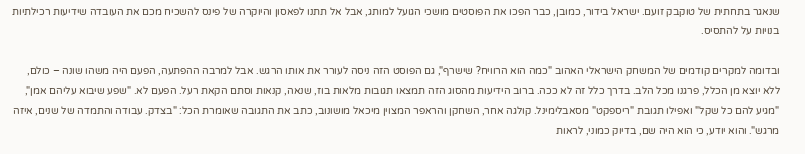שנאגר בתחתית של טוקבק זועם. ישראל בידור, כמובן, כבר הפכו את הפוסטים מושכי הגועל למותג, אבל אל תתנו לפאסון והיוקרה של פינס להשכיח מכם את העובדה שידיעות רכילתיות בנויות על להתסיס.

ובדומה למקרים קודמים של המשחק הישראלי האהוב "כמה הוא הרוויח? שישרף", גם הפוסט הזה ניסה לעורר את אותו הרגש. אבל למרבה ההפתעה, הפעם היה משהו שונה – כולם, ללא יוצא מן הכלל, פרגנו מכל הלב. בדרך כלל זה לא ככה. ברוב הידיעות מהסוג הזה תמצאו תגובות מלאות בוז, שנאה, קנאות וסתם הקאת רעל. הפעם לא. "שפע שיבוא עליהם אמן", "מגיע להם כל שקל" ואפילו תגובת "ריספקט" מסאבלימינל. קולגה אחר, השחקן והראפר המצוין מיכאל מושונוב, כתב את התגובה שאומרת הכל: "בצדק. עבודה והתמדה של שנים, איזה מרגש". והוא יודע, כי הוא היה שם, בדיוק כמוני, לראות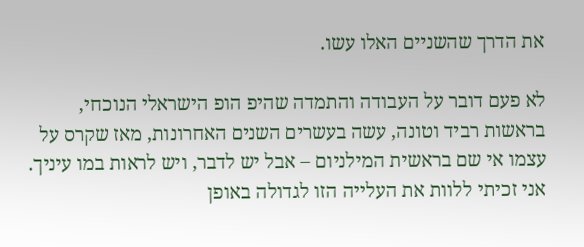את הדרך שהשניים האלו עשו.

לא פעם דובר על העבודה והתמדה שהיפ הופ הישראלי הנוכחי, בראשות רביד וטונה, עשה בעשרים השנים האחרונות, מאז שקרס על עצמו אי שם בראשית המילניום – אבל יש לדבר, ויש לראות במו עיניך. אני זכיתי ללוות את העלייה הזו לגדולה באופן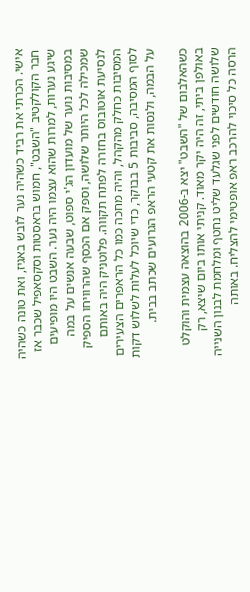אישי. הכרתי את רביד כשהיה נער לובש באגיז, ואת טונה כשהיה חבר הקולקטיב "השבט", חמוש בראסטות וסקסאפיל שכבר אז שיגע נערות, למרות שהוא עצמו היה נער. השבט היו מופיעים במסיבות נוער של מועדון הג'י ספוט, שבעה אנשים על במה שמכילה לכל היותר שלושה, וספק אם הכסף שהרוויחו הספיק לנסיעת אוטובוס בחזרה לפתח תקווה. פלוטניק היה באותם המסיבות כחלק מהקהל, והיה מחכה כמו כל הראפרים הצעירים לסוף המסיבה, סביבות 5 בבוקר, כדי שיוכל לעלות לשלוש דקות על הבמה, ולנסות את קטעי הראפ הגרועים שכתב בבית.

כשהאלבום של "השבט" יצא ב-2006 בהוצאה עצמית והוקלט באולפן ביתי, זה היה יקר מאוד. קניתי אותו ביום שיצא, רק שלושה חודשים לפני שגלעד שליט נחטף ומלחמת לבנון השנייה הרסה כל סיכוי להרכב ראפ אופטימי להצליח. באותה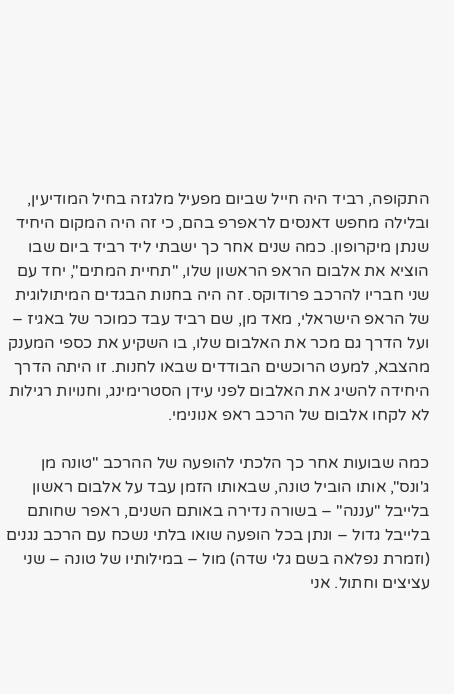התקופה, רביד היה חייל שביום מפעיל מלגזה בחיל המודיעין, ובלילה מחפש דאנסים לראפרפ בהם, כי זה היה המקום היחיד שנתן מיקרופון. כמה שנים אחר כך ישבתי ליד רביד ביום שבו הוציא את אלבום הראפ הראשון שלו, "תחיית המתים", יחד עם שני חבריו להרכב פרודוקס. זה היה בחנות הבגדים המיתולוגית של הראפ הישראלי, מאד מן, שם רביד עבד כמוכר של באגיז – ועל הדרך גם מכר את האלבום שלו, בו השקיע את כספי המענק מהצבא, למעט הרוכשים הבודדים שבאו לחנות. זו היתה הדרך היחידה להשיג את האלבום לפני עידן הסטרימינג, וחנויות רגילות לא לקחו אלבום של הרכב ראפ אנונימי.

כמה שבועות אחר כך הלכתי להופעה של ההרכב "טונה מן ג'ונס", אותו הוביל טונה, שבאותו הזמן עבד על אלבום ראשון בלייבל "עננה" – בשורה נדירה באותם השנים, ראפר שחותם בלייבל גדול – ונתן בכל הופעה שואו בלתי נשכח עם הרכב נגנים (וזמרת נפלאה בשם גלי שדה) מול – במילותיו של טונה – שני עציצים וחתול. אני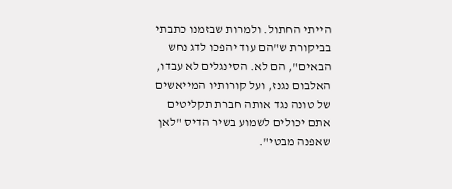הייתי החתול. ולמרות שבזמנו כתבתי בביקורת ש"הם עוד יהפכו לדג נחש הבאים", הם לא. הסינגלים לא עבדו, האלבום נגנז, ועל קורותיו המייאשים של טונה נגד אותה חברת תקליטים אתם יכולים לשמוע בשיר הדיס "לאן שאפנה מבטי".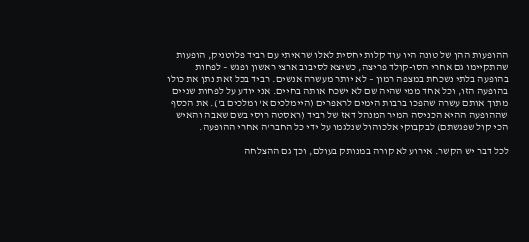ההופעות ההן של טונה היו עוד קלות יחסית לאלו שראיתי עם רביד פלוטניק, הופעות שהתקיימו גם אחרי הסו-קולד פריצה, כשיצא לסיבוב ארצי ראשון ופגש – לפחות בהופעה בלתי נשכחת במצפה רמון – לא יותר מעשרה אנשים. רביד בכל זאת נתן את כולו בהופעה הזו, וכל אחד ממי שהיה שם לא ישכח אותה בחיים. אני יודע על לפחות שניים מתוך אותם עשרה שהפכו ברבות הימים לראפרים (היימלכים א' ומלכים ב'). את הכסף שההופעה ההיא הכניסה המיר המנהל דאז של רביד (ראסטה רוסי בשם שאבה והאיש הכי קול שפגשתם) לבקבוקי אלכוהול שנלגמו על ידי כל החבר'ה אחרי ההופעה.

לכל דבר יש הקשר. אירוע לא קורה במנותק בעולם, וכך גם ההצלחה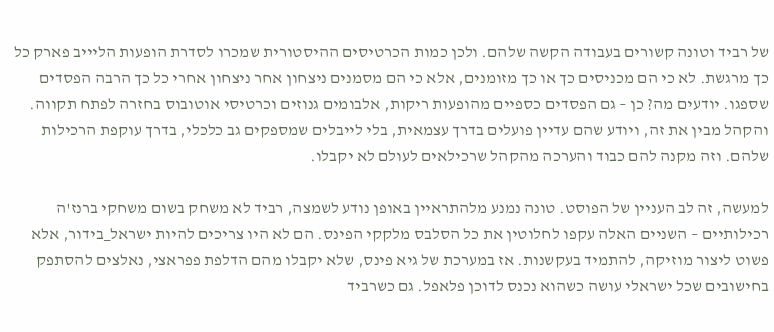של רביד וטונה קשורים בעבודה הקשה שלהם. ולכן כמות הכרטיסים ההיסטורית שמכרו לסדרת הופעות הליייב פארק כל כך מרגשת. לא כי הם מכניסים כך או כך מזומנים, אלא כי הם מסמנים ניצחון אחר ניצחון אחרי כל כך הרבה הפסדים שספגו. יודעים מה? כן – גם הפסדים כספיים מהופעות ריקות, אלבומים גנוזים וכרטיסי אוטובוס בחזרה לפתח תקווה. והקהל מבין את זה, ויודע שהם עדיין פועלים בדרך עצמאית, בלי לייבלים שמספקים גב כלכלי, בדרך עוקפת הרכילות שלהם. וזה מקנה להם כבוד והערכה מהקהל שרכילאים לעולם לא יקבלו.

למעשה, זה לב העניין של הפוסט. טונה נמנע מלהתראיין באופן נודע לשמצה, רביד לא משחק בשום משחקי ברנז'ה רכילותיים – השניים האלה עקפו לחלוטין את כל הסלבס מלקקי הפינס. הם לא היו צריכים להיות ישראל_בידור, אלא פשוט ליצור מוזיקה, להתמיד בעקשנות. אז במערכת של גיא פינס, שלא יקבלו מהם הדלפת פפראצי, נאלצים להסתפק בחישובים שכל ישראלי עושה כשהוא נכנס לדוכן פלאפל. גם כשרביד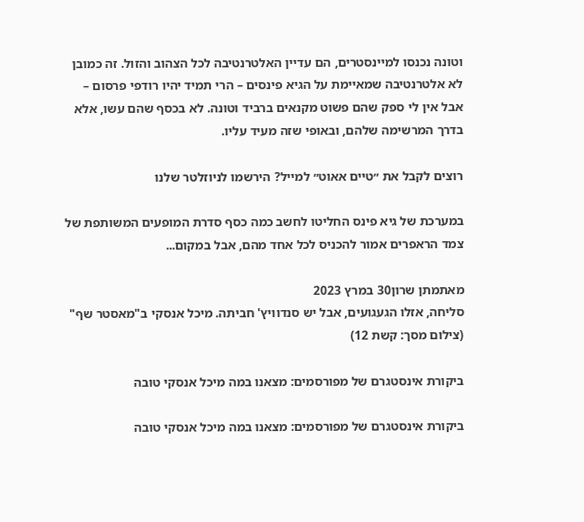וטונה נכנסו למיינסטרים, הם עדיין האלטרנטיבה לכל הצהוב והזול. זה כמובן לא אלטרנטיבה שמאיימת על הגיא פינסים – הרי תמיד יהיו רודפי פרסום – אבל אין לי ספק שהם פשוט מקנאים ברביד וטונה. לא בכסף שהם עשו, אלא בדרך המרשימה שלהם, ובאופי שזה מעיד עליו.

רוצים לקבל את ״טיים אאוט״ למייל? הירשמו לניוזלטר שלנו

במערכת של גיא פינס החליטו לחשב כמה כסף סדרת המופעים המשותפת של צמד הראפרים אמור להכניס לכל אחד מהם, אבל במקום...

מאתמתן שרון30 במרץ 2023
סליחה, אזלו הגעגועים, אבל יש סנדוויץ' חביתה. מיכל אנסקי ב"מאסטר שף" (צילום מסך: קשת 12)

ביקורת אינסטגרם של מפורסמים: מצאנו במה מיכל אנסקי טובה

ביקורת אינסטגרם של מפורסמים: מצאנו במה מיכל אנסקי טובה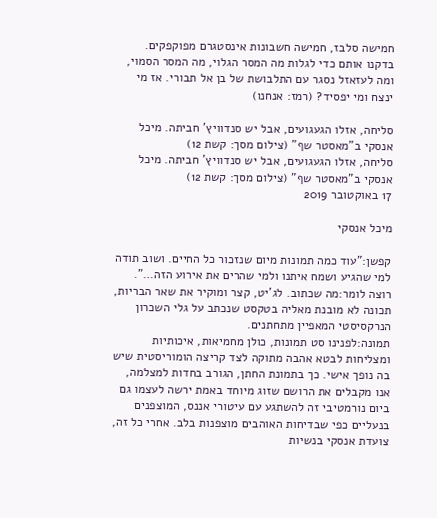חמישה סלבז, חמישה חשבונות אינסטגרם מפוקפקים. בדקנו אותם כדי לגלות מה המסר הגלוי, מה המסר הסמוי, ומה לעזאזל נסגר עם התלבושת של בן אל תבורי. אז מי ינצח ומי יפסיד? (רמז: אנחנו)

סליחה, אזלו הגעגועים, אבל יש סנדוויץ' חביתה. מיכל אנסקי ב"מאסטר שף" (צילום מסך: קשת 12)
סליחה, אזלו הגעגועים, אבל יש סנדוויץ' חביתה. מיכל אנסקי ב"מאסטר שף" (צילום מסך: קשת 12)
17 באוקטובר 2019

מיכל אנסקי

קפשן:"עוד כמה תמונות מיום שנזכור כל החיים. ושוב תודה למי שהגיע ושמח איתנו ולמי שהרים את אירוע הזה…".
רוצה לומר:מה שכתוב. לג'יט, קצר ומוקיר את שאר הבריות, תכונה לא מובנת מאליה בטקסט שנכתב על גלי השכרון הנרקסיסטי המאפיין מתחתנים.
תמונה:לפנינו סט תמונות, כולן מחמיאות, איכותיות ומצליחות לבטא אהבה מתוקה לצד קריצה הומוריסטית שיש בה נופך אישי. כך בתמונת החתן, הגורב בחדות למצלמה, אנו מקבלים את הרושם שזוג מיוחד באמת ירשה לעצמו גם ביום נורמטיבי זה להשתגע עם עיטורי אננס, המוצפנים בנעליים כפי שבדיחות האוהבים מוצפנות בלב. אחרי כל זה, צועדת אנסקי בנשיות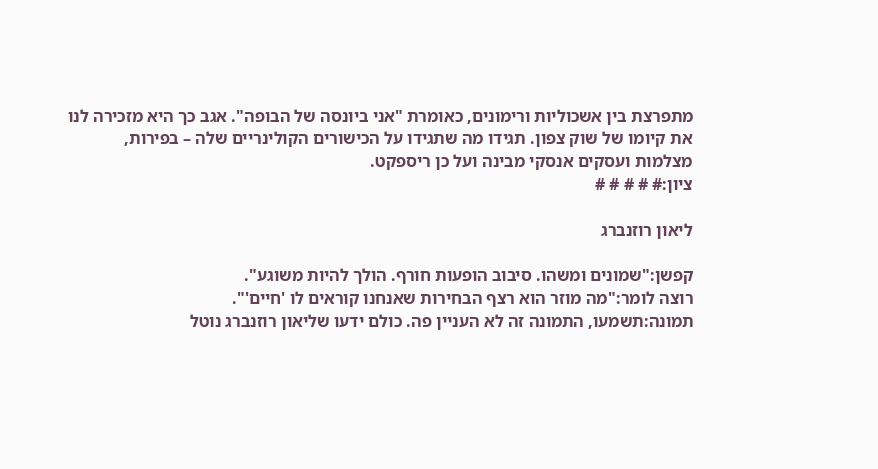מתפרצת בין אשכוליות ורימונים, כאומרת "אני ביונסה של הבופה". אגב כך היא מזכירה לנו את קיומו של שוק צפון. תגידו מה שתגידו על הכישורים הקולינריים שלה – בפירות, מצלמות ועסקים אנסקי מבינה ועל כן ריספקט.
ציון:# # # # #

ליאון רוזנברג

קפשן:"שמונים ומשהו. סיבוב הופעות חורף. הולך להיות משוגע".
רוצה לומר:"מה מוזר הוא רצף הבחירות שאנחנו קוראים לו 'חיים'".
תמונה:תשמעו, התמונה זה לא העניין פה. כולם ידעו שליאון רוזנברג נוטל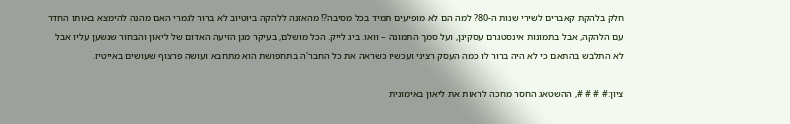חלק בלהקת קאברים לשירי שנות ה-80? למה הם לא מופיעים תמיד בכל מסיבה?! מהאזנה ללהקה ביוטיוב לא ברור לגמרי האם מהנה להימצא באותו החדר עם הלהקה, אבל בתמונות אינסטגרם עסקינן, ועל סמך התמונה – וואו. ביג לייק. הכל מושלם, בעיקר מגן הזיעה האדום של ליאון והבחור שנשען עליו אבל לא התלבש בהתאם כי לא היה ברור לו כמה העסק רציני ועכשיו כשראה את כל החבר'ה בתחפושת הוא מתחבא ועושה פרצוף שעושים באייטיז.

ציון:# # # #, ההשטאג החסר מחכה לראות את ליאון באימונית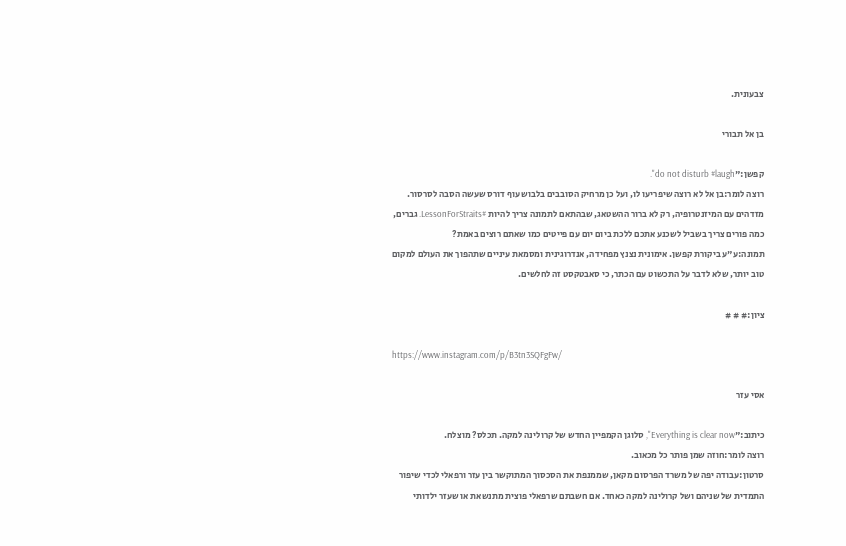צבעונית.

בן אל תבורי

קפשן:"do not disturb #laugh".
רוצה לומר:בן אל לא רוצה שיפריעו לו, ועל כן מרחיק הסובבים בלבוש עוף דורס שעשה הסבה לסרסור. מזדהים עם המיזנטרופיה, רק לא ברור ההשטאג, שבהתאם לתמונה צריך להיות #LessonForStraits. גברים, כמה פורים צריך בשביל לשכנע אתכם ללכת ביום יום עם פייטים כמו שאתם רוצים באמת?
תמונה:ע"ע ביקורת קפשן. אימונית נצנץ מפחידה, אנדרוגינית ומסמאת עיניים שתהפוך את העולם למקום טוב יותר, שלא לדבר על התכשוט עם הכתר, כי סאבטקסט זה לחלשים.

ציון:# # #

https://www.instagram.com/p/B3tn3SQFgFw/

אסי עזר

כיתוב:"Everything is clear now", סלוגן הקמפיין החדש של קרולינה למקה. תכלס? מוצלח.
רוצה לומר:חוזה שמן פותר כל מכאוב.
סרטון:עבודה יפה של משרד הפרסום מקאן, שממנפת את הסכסוך המתוקשר בין עזר ורפאלי לכדי שיפור התמדית של שניהם ושל קרולינה למקה כאחד. אם חשבתם שרפאלי פוצית מתנשאת או שעזר ילדותי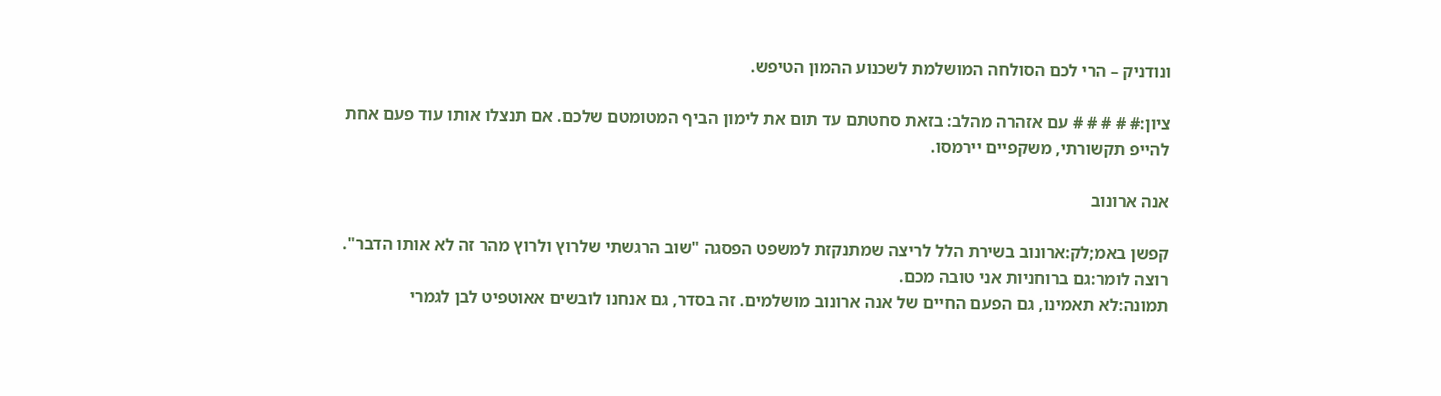ונודניק – הרי לכם הסולחה המושלמת לשכנוע ההמון הטיפש.

ציון:# # # # # עם אזהרה מהלב: בזאת סחטתם עד תום את לימון הביף המטומטם שלכם. אם תנצלו אותו עוד פעם אחת להייפ תקשורתי, משקפיים יירמסו.

אנה ארונוב

קפשן באמ;לק:ארונוב בשירת הלל לריצה שמתנקזת למשפט הפסגה "שוב הרגשתי שלרוץ ולרוץ מהר זה לא אותו הדבר".
רוצה לומר:גם ברוחניות אני טובה מכם.
תמונה:לא תאמינו, גם הפעם החיים של אנה ארונוב מושלמים. זה בסדר, גם אנחנו לובשים אאוטפיט לבן לגמרי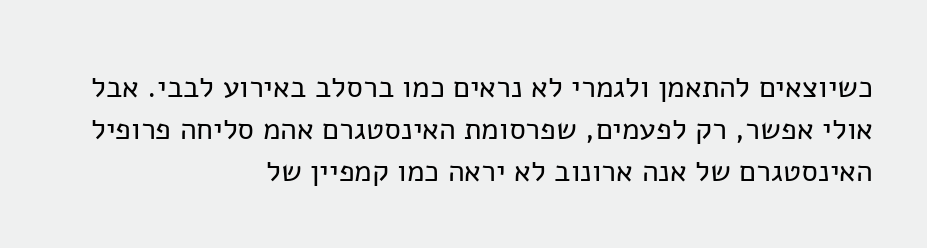כשיוצאים להתאמן ולגמרי לא נראים כמו ברסלב באירוע לבבי. אבל אולי אפשר, רק לפעמים, שפרסומת האינסטגרם אהמ סליחה פרופיל האינסטגרם של אנה ארונוב לא יראה כמו קמפיין של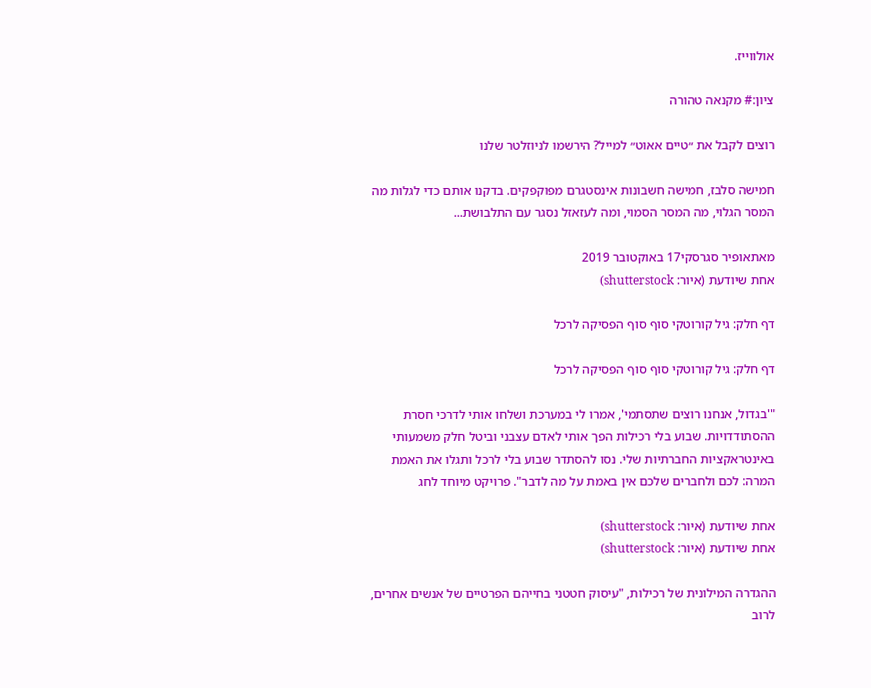אולווייז.

ציון:# מקנאה טהורה

רוצים לקבל את ״טיים אאוט״ למייל? הירשמו לניוזלטר שלנו

חמישה סלבז, חמישה חשבונות אינסטגרם מפוקפקים. בדקנו אותם כדי לגלות מה המסר הגלוי, מה המסר הסמוי, ומה לעזאזל נסגר עם התלבושת...

מאתאופיר סגרסקי17 באוקטובר 2019
אחת שיודעת (איור: shutterstock)

דף חלק: גיל קורוטקי סוף סוף הפסיקה לרכל

דף חלק: גיל קורוטקי סוף סוף הפסיקה לרכל

"'בגדול, אנחנו רוצים שתסתמי', אמרו לי במערכת ושלחו אותי לדרכי חסרת ההסתודדויות. שבוע בלי רכילות הפך אותי לאדם עצבני וביטל חלק משמעותי באינטראקציות החברתיות שלי. נסו להסתדר שבוע בלי לרכל ותגלו את האמת המרה: לכם ולחברים שלכם אין באמת על מה לדבר". פרויקט מיוחד לחג

אחת שיודעת (איור: shutterstock)
אחת שיודעת (איור: shutterstock)

ההגדרה המילונית של רכילות, "עיסוק חטטני בחייהם הפרטיים של אנשים אחרים, לרוב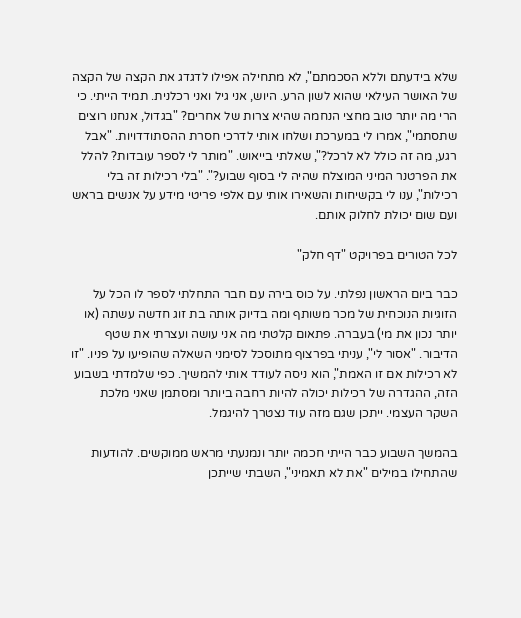שלא בידעתם וללא הסכמתם", לא מתחילה אפילו לדגדג את הקצה של הקצה של האושר העילאי שהוא לשון הרע. היוש, אני גיל ואני רכלנית. תמיד הייתי. כי הרי מה יותר טוב מחצי הנחמה שהיא צרות של אחרים? "בגדול, אנחנו רוצים שתסתמי", אמרו לי במערכת ושלחו אותי לדרכי חסרת ההסתודדויות. "אבל רגע, מה זה כולל לא לרכל?", שאלתי בייאוש. "מותר לי לספר עובדות? להלל את הפרטנר המיני המוצלח שהיה לי בסוף שבוע?". "בלי רכילות זה בלי רכילות", ענו לי בקשיחות והשאירו אותי עם אלפי פריטי מידע על אנשים בראש ועם שום יכולת לחלוק אותם.

לכל הטורים בפרויקט "דף חלק"

כבר ביום הראשון נפלתי. על כוס בירה עם חבר התחלתי לספר לו הכל על הזוגיות הנוכחית של מכר משותף ומה בדיוק אותה בת זוג חדשה עשתה (או יותר נכון את מי) בעברה. פתאום קלטתי מה אני עושה ועצרתי את שטף הדיבור. "אסור לי", עניתי בפרצוף מתוסכל לסימני השאלה שהופיעו על פניו. "זו לא רכילות אם זו האמת", הוא ניסה לעודד אותי להמשיך. כפי שלמדתי בשבוע הזה, ההגדרה של רכילות יכולה להיות רחבה ביותר ומסתמן שאני מלכת השקר העצמי. ייתכן שגם מזה עוד נצטרך להיגמל.

בהמשך השבוע כבר הייתי חכמה יותר ונמנעתי מראש ממוקשים. להודעות שהתחילו במילים "את לא תאמיני", השבתי שייתכן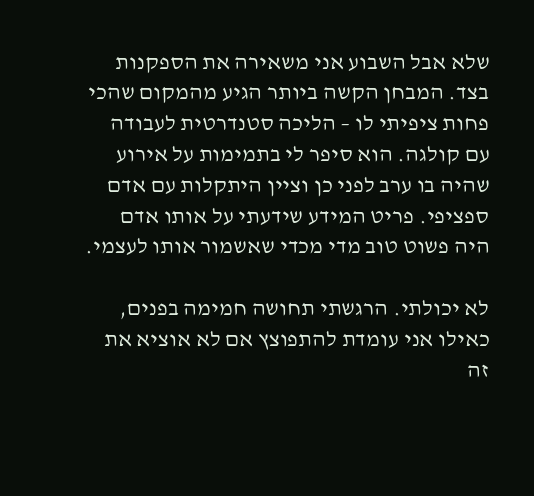שלא אבל השבוע אני משאירה את הספקנות בצד. המבחן הקשה ביותר הגיע מהמקום שהכי פחות ציפיתי לו – הליכה סטנדרטית לעבודה עם קולגה. הוא סיפר לי בתמימות על אירוע שהיה בו ערב לפני כן וציין היתקלות עם אדם ספציפי. פריט המידע שידעתי על אותו אדם היה פשוט טוב מדי מכדי שאשמור אותו לעצמי.

לא יכולתי. הרגשתי תחושה חמימה בפנים, כאילו אני עומדת להתפוצץ אם לא אוציא את זה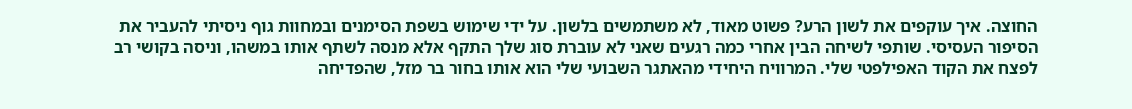החוצה. איך עוקפים את לשון הרע? פשוט מאוד, לא משתמשים בלשון. על ידי שימוש בשפת הסימנים ובמחוות גוף ניסיתי להעביר את הסיפור העסיסי. שותפי לשיחה הבין אחרי כמה רגעים שאני לא עוברת סוג שלך התקף אלא מנסה לשתף אותו במשהו, וניסה בקושי רב לפצח את הקוד האפילפטי שלי. המרוויח היחידי מהאתגר השבועי שלי הוא אותו בחור בר מזל, שהפדיחה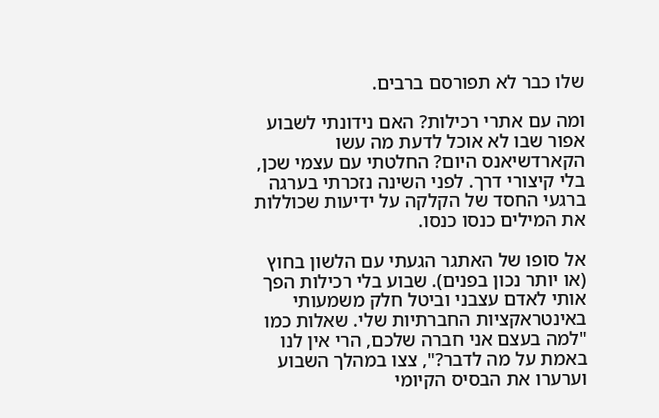שלו כבר לא תפורסם ברבים.

ומה עם אתרי רכילות? האם נידונתי לשבוע אפור שבו לא אוכל לדעת מה עשו הקארדשיאנס היום? החלטתי עם עצמי שכן, בלי קיצורי דרך. לפני השינה נזכרתי בערגה ברגעי החסד של הקלקה על ידיעות שכוללות את המילים כנסו כנסו.

אל סופו של האתגר הגעתי עם הלשון בחוץ (או יותר נכון בפנים). שבוע בלי רכילות הפך אותי לאדם עצבני וביטל חלק משמעותי באינטראקציות החברתיות שלי. שאלות כמו "למה בעצם אני חברה שלכם, הרי אין לנו באמת על מה לדבר?", צצו במהלך השבוע וערערו את הבסיס הקיומי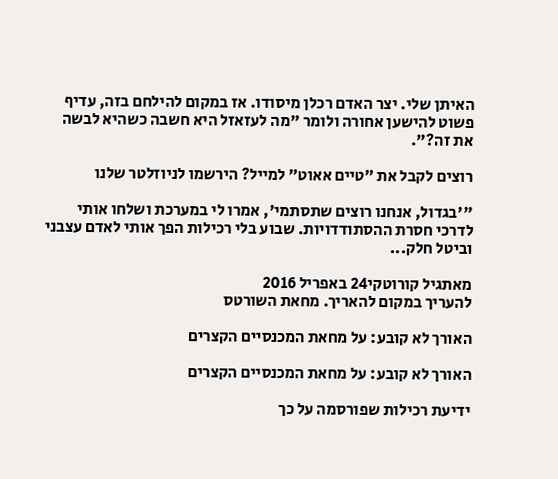האיתן שלי. יצר האדם רכלן מיסודו. אז במקום להילחם בזה, עדיף פשוט להישען אחורה ולומר "מה לעזאזל היא חשבה כשהיא לבשה את זה?".

רוצים לקבל את ״טיים אאוט״ למייל? הירשמו לניוזלטר שלנו

"'בגדול, אנחנו רוצים שתסתמי', אמרו לי במערכת ושלחו אותי לדרכי חסרת ההסתודדויות. שבוע בלי רכילות הפך אותי לאדם עצבני וביטל חלק...

מאתגיל קורוטקי24 באפריל 2016
להעריך במקום להאריך. מחאת השורטס

האורך לא קובע: על מחאת המכנסיים הקצרים

האורך לא קובע: על מחאת המכנסיים הקצרים

ידיעת רכילות שפורסמה על כך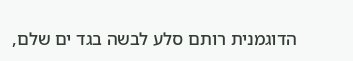הדוגמנית רותם סלע לבשה בגד ים שלם,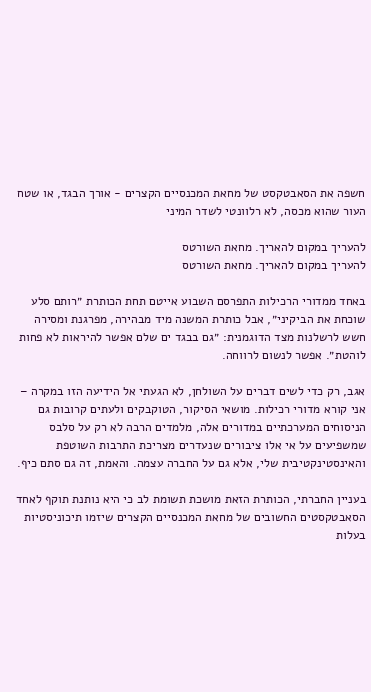חשפה את הסאבטקסט של מחאת המכנסיים הקצרים - אורך הבגד, או שטח העור שהוא מכסה, לא רלוונטי לשדר המיני

להעריך במקום להאריך. מחאת השורטס
להעריך במקום להאריך. מחאת השורטס

באחד ממדורי הרכילות התפרסם השבוע אייטם תחת הכותרת ״רותם סלע שוכחת את הביקיני״, אבל כותרת המשנה מיד מבהירה, מפרגנת ומסירה חשש לרשלנות מצד הדוגמנית: ״גם בבגד ים שלם אפשר להיראות לא פחות לוהטת״. אפשר לנשום לרווחה.

אגב, רק כדי לשים דברים על השולחן, לא הגעתי אל הידיעה הזו במקרה – אני קורא מדורי רכילות. מושאי הסיקור, הטוקבקים ולעתים קרובות גם הניסוחים המערכתיים במדורים אלה, מלמדים הרבה לא רק על סלבס שמשפיעים על אי אלו ציבורים שנעדרים מצריכת התרבות השוטפת והאינסטינקטיבית שלי, אלא גם על החברה עצמה. והאמת, זה גם סתם כיף.

בעניין החברתי, הכותרת הזאת מושכת תשומת לב כי היא נותנת תוקף לאחד הסאבטקסטים החשובים של מחאת המכנסיים הקצרים שיזמו תיכוניסטיות בעלות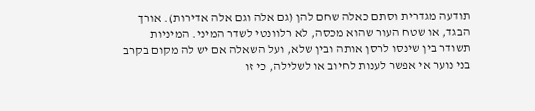תודעה מגדרית וסתם כאלה שחם להן (גם אלה וגם אלה אדירות). אורך הבגד, או שטח העור שהוא מכסה, לא רלוונטי לשדר המיני. המיניות תשודר בין שינסו לרסן אותה ובין שלא, ועל השאלה אם יש לה מקום בקרב בני נוער אי אפשר לענות לחיוב או לשלילה, כי זו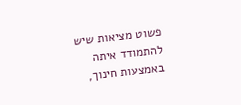פשוט מציאות שיש להתמודד איתה באמצעות חינוך,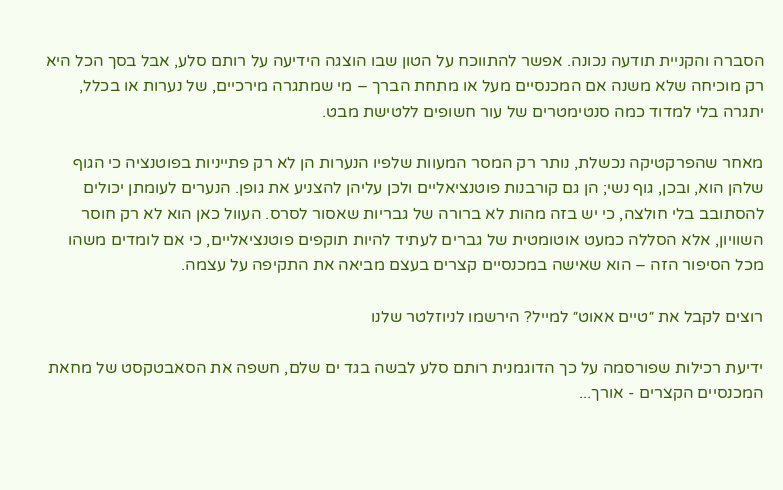הסברה והקניית תודעה נכונה. אפשר להתווכח על הטון שבו הוצגה הידיעה על רותם סלע, אבל בסך הכל היא רק מוכיחה שלא משנה אם המכנסיים מעל או מתחת הברך – מי שמתגרה מירכיים, של נערות או בכלל, יתגרה בלי למדוד כמה סנטימטרים של עור חשופים ללטישת מבט.

מאחר שהפרקטיקה נכשלת, נותר רק המסר המעוות שלפיו הנערות הן לא רק פתייניות בפוטנציה כי הגוף שלהן הוא, ובכן, גוף נשי; הן גם קורבנות פוטנציאליים ולכן עליהן להצניע את גופן. הנערים לעומתן יכולים להסתובב בלי חולצה, כי יש בזה מהות לא ברורה של גבריות שאסור לסרס. העוול כאן הוא לא רק חוסר השוויון, אלא הסללה כמעט אוטומטית של גברים לעתיד להיות תוקפים פוטנציאליים, כי אם לומדים משהו מכל הסיפור הזה – הוא שאישה במכנסיים קצרים בעצם מביאה את התקיפה על עצמה.

רוצים לקבל את ״טיים אאוט״ למייל? הירשמו לניוזלטר שלנו

ידיעת רכילות שפורסמה על כך הדוגמנית רותם סלע לבשה בגד ים שלם, חשפה את הסאבטקסט של מחאת המכנסיים הקצרים - אורך...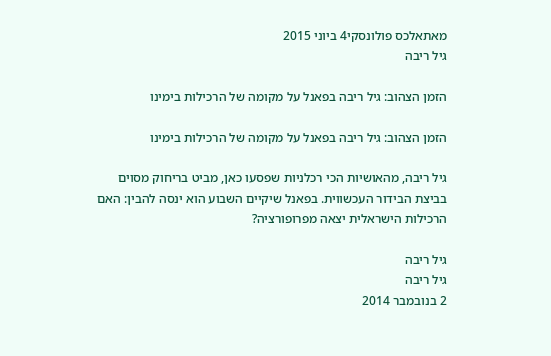מאתאלכס פולונסקי4 ביוני 2015
גיל ריבה

הזמן הצהוב: גיל ריבה בפאנל על מקומה של הרכילות בימינו

הזמן הצהוב: גיל ריבה בפאנל על מקומה של הרכילות בימינו

גיל ריבה, מהאושיות הכי רכלניות שפסעו כאן, מביט בריחוק מסוים בביצת הבידור העכשווית. בפאנל שיקיים השבוע הוא ינסה להבין: האם הרכילות הישראלית יצאה מפרופורציה?

גיל ריבה
גיל ריבה
2 בנובמבר 2014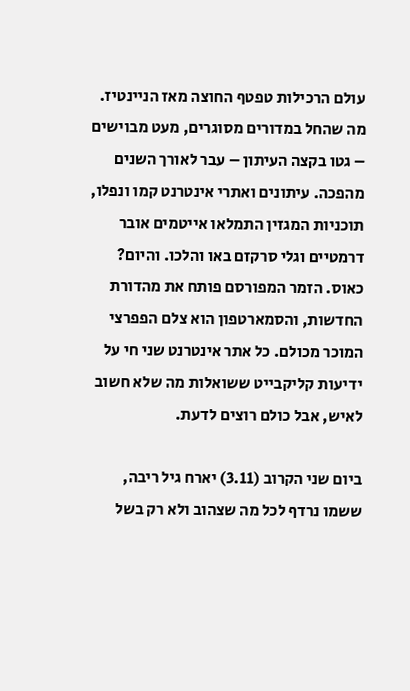עולם הרכילות טפטף החוצה מאז הניינטיז. מה שהחל במדורים מסוגרים, מעט מבוישים – גטו בקצה העיתון – עבר לאורך השנים מהפכה. עיתונים ואתרי אינטרנט קמו ונפלו, תוכניות המגזין התמלאו אייטמים אובר דרמטיים וגלי סרקזם באו והלכו. והיום? כאוס. הזמר המפורסם פותח את מהדורת החדשות, והסמארטפון הוא צלם הפפרצי המוכר מכולם. כל אתר אינטרנט שני חי על ידיעות קליקבייט ששואלות מה שלא חשוב לאיש, אבל כולם רוצים לדעת.

ביום שני הקרוב (3.11) יארח גיל ריבה, ששמו נרדף לכל מה שצהוב ולא רק בשל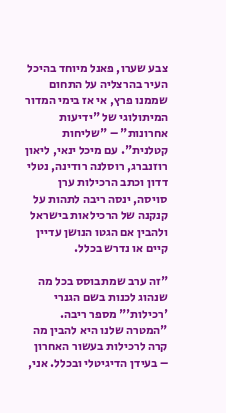צבע שערו, פאנל מיוחד בהיכל העיר בהרצליה על התחום שממנו פרץ, אי אז בימי המדור המיתולוגי של "ידיעות אחרונות" – "שליחות קטלנית". עם מיכל ינאי, ליאון רוזנברג, רוסלנה רודינה, נטלי דדון וכתב הרכילות ערן סויסה, ינסה ריבה לתהות על קנקנה של הרכילאות בישראל ולהבין אם הגטו הנושן עדיין קיים או נדרש בכלל.

"זה ערב שמתבוסס בכל מה שנהוג לכנות בשם הגנרי 'רכילות'" מספר ריבה. "המטרה שלנו היא להבין מה קרה לרכילות בעשור האחרון – בעידן הדיגיטלי ובכלל. אני,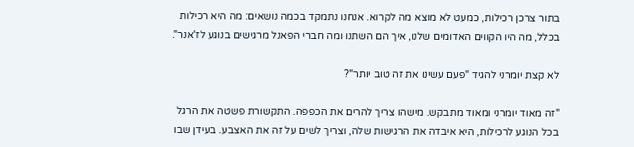בתור צרכן רכילות, כמעט לא מוצא מה לקרוא. אנחנו נתמקד בכמה נושאים: מה היא רכילות בכלל, מה היו הקווים האדומים שלנו, איך הם השתנו ומה חברי הפאנל מרגישים בנוגע לז'אנר".

לא קצת יומרני להגיד "פעם עשינו את זה טוב יותר"?

"זה מאוד יומרני ומאוד מתבקש. מישהו צריך להרים את הכפפה. התקשורת פשטה את הרגל בכל הנוגע לרכילות, היא איבדה את הרגישות שלה, וצריך לשים על זה את האצבע. בעידן שבו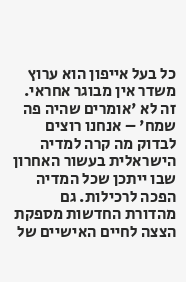כל בעל אייפון הוא ערוץ משדר אין מבוגר אחראי. זה לא 'אומרים שהיה פה שמח' – אנחנו רוצים לבדוק מה קרה למדיה הישראלית בעשור האחרון שבו ייתכן שכל המדיה הפכה לרכילות. גם מהדורת החדשות מספקת הצצה לחיים האישיים של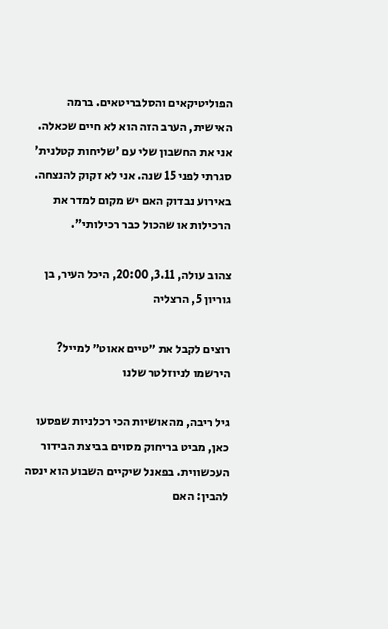הפוליטיקאים והסלבריטאים. ברמה האישית, הערב הזה הוא לא חיים שכאלה. אני את החשבון שלי עם 'שליחות קטלנית' סגרתי לפני 15 שנה. אני לא זקוק להנצחה. באירוע נבדוק האם יש מקום למדר את הרכילות או שהכול כבר רכילותי".

צהוב עולה, 3.11, 20:00, היכל העיר, בן גוריון 5, הרצליה

רוצים לקבל את ״טיים אאוט״ למייל? הירשמו לניוזלטר שלנו

גיל ריבה, מהאושיות הכי רכלניות שפסעו כאן, מביט בריחוק מסוים בביצת הבידור העכשווית. בפאנל שיקיים השבוע הוא ינסה להבין: האם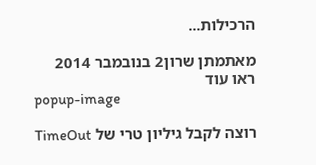הרכילות...

מאתמתן שרון2 בנובמבר 2014
ראו עוד
popup-image

רוצה לקבל גיליון טרי של TimeOut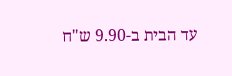עד הבית ב-9.90 ש"ח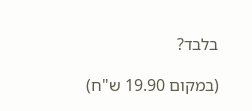בלבד?

(במקום 19.90 ש"ח)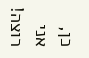כן, אני רוצה!